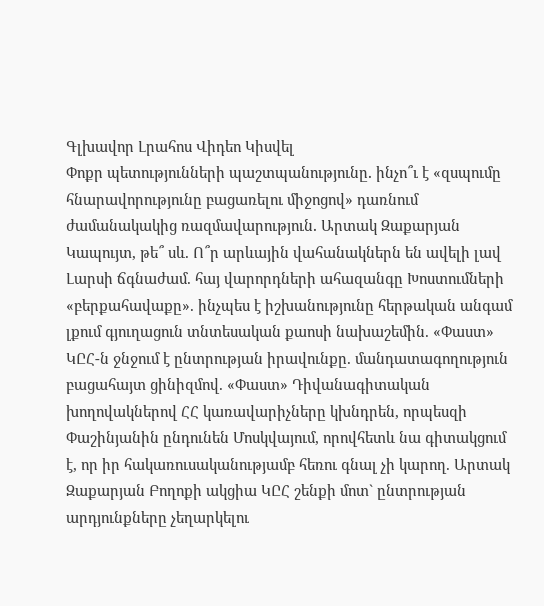Գլխավոր Լրահոս Վիդեո Կիսվել
Փոքր պետությունների պաշտպանությունը․ ինչո՞ւ է «զսպումը հնարավորությունը բացառելու միջոցով» դառնում ժամանակակից ռազմավարություն․ Արտակ Զաքարյան Կապույտ, թե՞ սև. Ո՞ր արևային վահանակներն են ավելի լավ Լարսի ճգնաժամ. հայ վարորդների ահազանգը Խոստումների «բերքահավաքը». ինչպես է իշխանությունը հերթական անգամ լքում գյուղացուն տնտեսական քաոսի նախաշեմին. «Փաստ» ԿԸՀ-ն ջնջում է ընտրության իրավունքը. մանդատագողություն բացահայտ ցինիզմով. «Փաստ» Դիվանագիտական խողովակներով ՀՀ կառավարիչները կխնդրեն, որպեսզի Փաշինյանին ընդունեն Մոսկվայում, որովհետև նա գիտակցում է, որ իր հակառուսականությամբ հեռու գնալ չի կարող. Արտակ Զաքարյան Բողոքի ակցիա ԿԸՀ շենքի մոտ` ընտրության արդյունքները չեղարկելու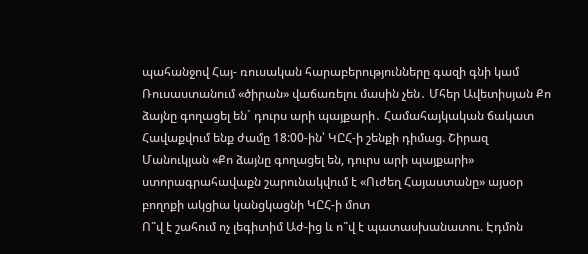պահանջով Հայ- ռուսական հարաբերությունները գազի գնի կամ Ռուսաստանում «ծիրան» վաճառելու մասին չեն․ Մհեր Ավետիսյան Քո ձայնը գողացել են` դուրս արի պայքարի․ Համահայկական ճակատ Հավաքվում ենք ժամը 18:00-ին՝ ԿԸՀ-ի շենքի դիմաց. Շիրազ Մանուկյան «Քո ձայնը գողացել են, դուրս արի պայքարի» ստորագրահավաքն շարունակվում է «Ուժեղ Հայաստանը» այսօր բողոքի ակցիա կանցկացնի ԿԸՀ-ի մոտ
Ո՞վ է շահում ոչ լեգիտիմ Աժ-ից և ո՞վ է պատասխանատու. Էդմոն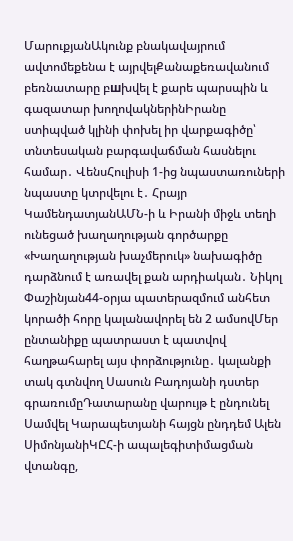ՄարուքյանԱկունք բնակավայրում ավտոմեքենա է այրվելՔանաքեռավանում բեռնատարը բшխվել է քարե պարսպին և գազատար խողովակներինԻրանը ստիպված կլինի փոխել իր վարքագիծը՝ տնտեսական բարգավաճման հասնելու համար․ ՎենսՀուլիսի 1-ից նպաստառուների նպաստը կտրվելու է․ Հրայր ԿամենդատյանԱՄՆ-ի և Իրանի միջև տեղի ունեցած խաղաղության գործարքը «Խաղաղության խաչմերուկ» նախագիծը դարձնում է առավել քան արդիական․ Նիկոլ Փաշինյան44-օրյա պատերազմում անհետ կորածի հորը կալանավորել են 2 ամսովՄեր ընտանիքը պատրաստ է պատվով հաղթահարել այս փորձությունը․ կալանքի տակ գտնվող Սասուն Բադոյանի դստեր գրառումըԴատարանը վարույթ է ընդունել Սամվել Կարապետյանի հայցն ընդդեմ Ալեն ՍիմոնյանիԿԸՀ-ի ապալեգիտիմացման վտանգը,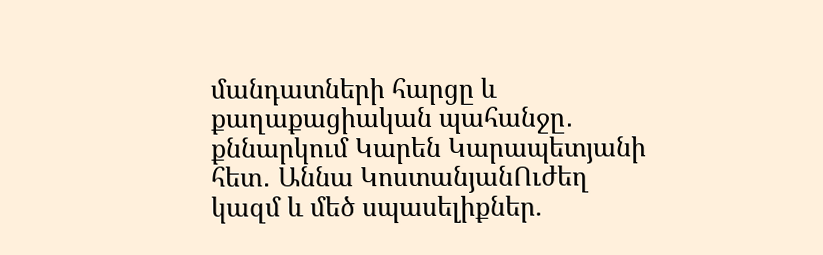մանդատների հարցը և քաղաքացիական պահանջը․ քննարկում Կարեն Կարապետյանի հետ․ Աննա ԿոստանյանՈւժեղ կազմ և մեծ սպասելիքներ.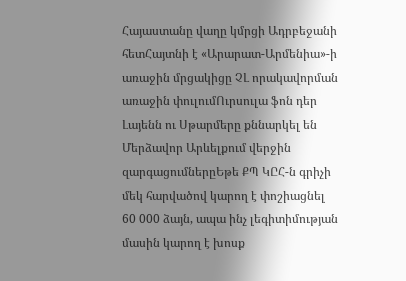Հայաստանը վաղը կմրցի Ադրբեջանի հետՀայտնի է «Արարատ-Արմենիա»-ի առաջին մրցակիցը ՉԼ որակավորման առաջին փուլումՈւրսուլա ֆոն դեր Լայենն ու Սթարմերը քննարկել են Մերձավոր Արևելքում վերջին զարգացումներըԵթե ՔՊ ԿԸՀ-ն գրիչի մեկ հարվածով կարող է փոշիացնել 60 000 ձայն, ապա ինչ լեգիտիմության մասին կարող է խոսք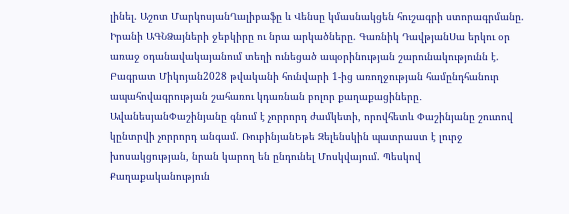լինել. Աշոտ ՄարկոսյանՂալիբաֆը և Վենսը կմասնակցեն հուշագրի ստորագրմանը. Իրանի ԱԳՆՁայների ջեբկիրը ու նրա արկածները. Գառնիկ ԴավթյանՍա երկու օր առաջ օդանավակայանում տեղի ունեցած ապօրինության շարունակությունն է. Բագրատ Միկոյան2028 թվականի հունվարի 1-ից առողջության համընդհանուր ապահովագրության շահառու կդառնան բոլոր քաղաքացիները․ ԱվանեսյանՓաշինյանը գնում է չորրորդ ժամկետի, որովհետև Փաշինյանը շուտով կընտրվի չորրորդ անգամ. ՌուբինյանԵթե Զելենսկին պատրաստ է լուրջ խոսակցության, նրան կարող են ընդունել Մոսկվայում. Պեսկով
Քաղաքականություն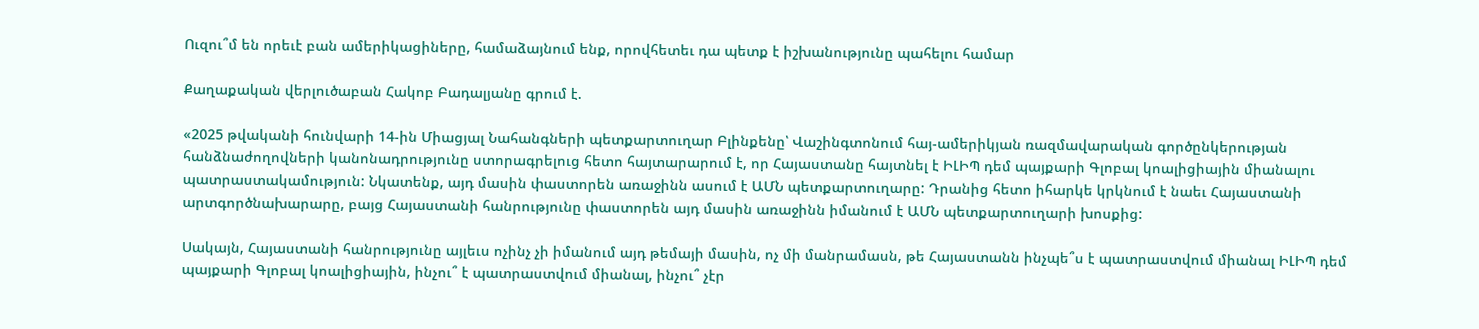Ուզու՞մ են որեւէ բան ամերիկացիները, համաձայնում ենք, որովհետեւ դա պետք է իշխանությունը պահելու համար

Քաղաքական վերլուծաբան Հակոբ Բադալյանը գրում է.

«2025 թվականի հունվարի 14-ին Միացյալ Նահանգների պետքարտուղար Բլինքենը՝ Վաշինգտոնում հայ-ամերիկյան ռազմավարական գործընկերության հանձնաժողովների կանոնադրությունը ստորագրելուց հետո հայտարարում է, որ Հայաստանը հայտնել է ԻԼԻՊ դեմ պայքարի Գլոբալ կոալիցիային միանալու պատրաստակամություն: Նկատենք, այդ մասին փաստորեն առաջինն ասում է ԱՄՆ պետքարտուղարը: Դրանից հետո իհարկե կրկնում է նաեւ Հայաստանի արտգործնախարարը, բայց Հայաստանի հանրությունը փաստորեն այդ մասին առաջինն իմանում է ԱՄՆ պետքարտուղարի խոսքից:

Սակայն, Հայաստանի հանրությունը այլեւս ոչինչ չի իմանում այդ թեմայի մասին, ոչ մի մանրամասն, թե Հայաստանն ինչպե՞ս է պատրաստվում միանալ ԻԼԻՊ դեմ պայքարի Գլոբալ կոալիցիային, ինչու՞ է պատրաստվում միանալ, ինչու՞ չէր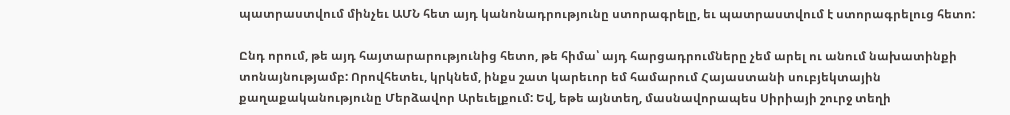պատրաստվում մինչեւ ԱՄՆ հետ այդ կանոնադրությունը ստորագրելը, եւ պատրաստվում է ստորագրելուց հետո:

Ընդ որում, թե այդ հայտարարությունից հետո, թե հիմա՝ այդ հարցադրումները չեմ արել ու անում նախատինքի տոնայնությամբ: Որովհետեւ, կրկնեմ, ինքս շատ կարեւոր եմ համարում Հայաստանի սուբյեկտային քաղաքականությունը Մերձավոր Արեւելքում: Եվ, եթե այնտեղ, մասնավորապես Սիրիայի շուրջ տեղի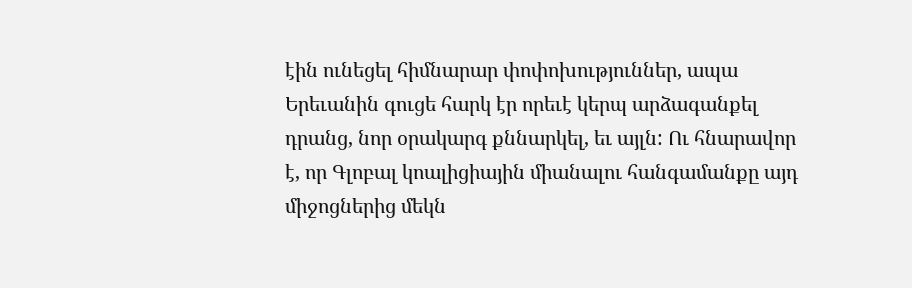էին ունեցել հիմնարար փոփոխություններ, ապա Երեւանին գուցե հարկ էր որեւէ կերպ արձագանքել դրանց, նոր օրակարգ քննարկել, եւ այլն: Ու հնարավոր է, որ Գլոբալ կոալիցիային միանալու հանգամանքը այդ միջոցներից մեկն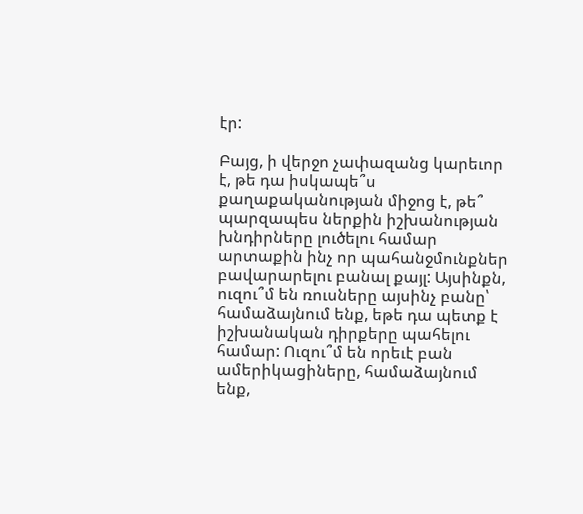էր:

Բայց, ի վերջո չափազանց կարեւոր է, թե դա իսկապե՞ս քաղաքականության միջոց է, թե՞ պարզապես ներքին իշխանության խնդիրները լուծելու համար արտաքին ինչ որ պահանջմունքներ բավարարելու բանալ քայլ: Այսինքն, ուզու՞մ են ռուսները այսինչ բանը՝ համաձայնում ենք, եթե դա պետք է իշխանական դիրքերը պահելու համար: Ուզու՞մ են որեւէ բան ամերիկացիները, համաձայնում ենք,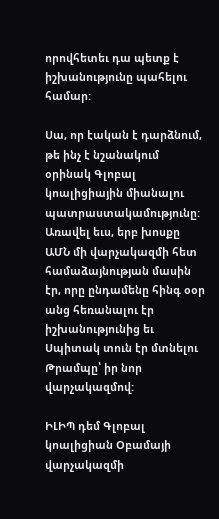որովհետեւ դա պետք է իշխանությունը պահելու համար:

Սա, որ էական է դարձնում, թե ինչ է նշանակում օրինակ Գլոբալ կոալիցիային միանալու պատրաստակամությունը: Առավել եւս, երբ խոսքը ԱՄՆ մի վարչակազմի հետ համաձայնության մասին էր, որը ընդամենը հինգ օօր անց հեռանալու էր իշխանությունից եւ Սպիտակ տուն էր մտնելու Թրամպը՝ իր նոր վարչակազմով:

ԻԼԻՊ դեմ Գլոբալ կոալիցիան Օբամայի վարչակազմի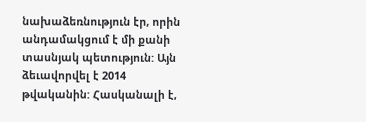նախաձեռնություն էր, որին անդամակցում է մի քանի տասնյակ պետություն: Այն ձեւավորվել է 2014 թվականին: Հասկանալի է,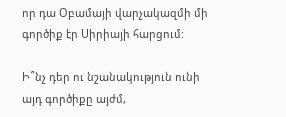որ դա Օբամայի վարչակազմի մի գործիք էր Սիրիայի հարցում:

Ի՞նչ դեր ու նշանակություն ունի այդ գործիքը այժմ,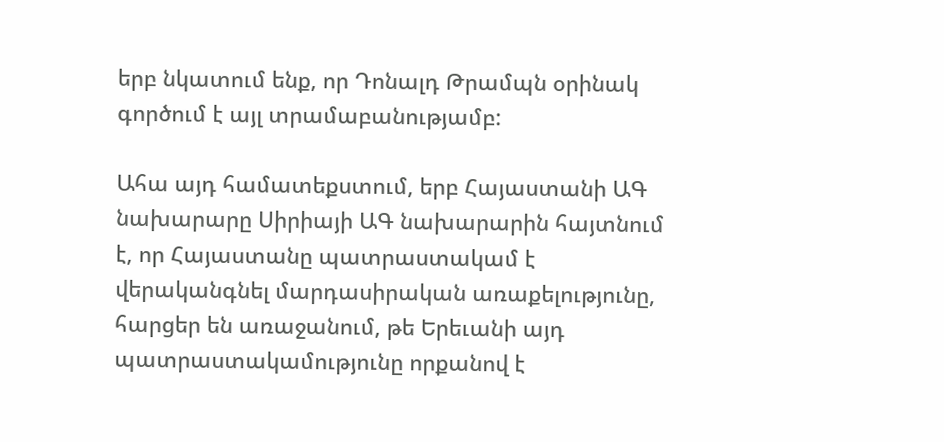երբ նկատում ենք, որ Դոնալդ Թրամպն օրինակ գործում է այլ տրամաբանությամբ:

Ահա այդ համատեքստում, երբ Հայաստանի ԱԳ նախարարը Սիրիայի ԱԳ նախարարին հայտնում է, որ Հայաստանը պատրաստակամ է վերականգնել մարդասիրական առաքելությունը, հարցեր են առաջանում, թե Երեւանի այդ պատրաստակամությունը որքանով է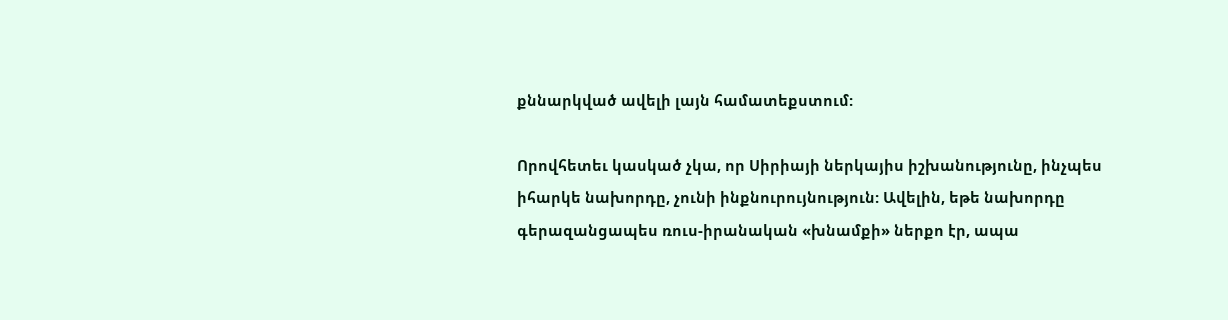քննարկված ավելի լայն համատեքստում:

Որովհետեւ կասկած չկա, որ Սիրիայի ներկայիս իշխանությունը, ինչպես իհարկե նախորդը, չունի ինքնուրույնություն: Ավելին, եթե նախորդը գերազանցապես ռուս-իրանական «խնամքի» ներքո էր, ապա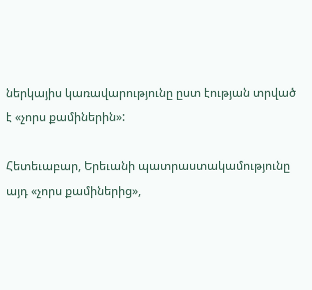ներկայիս կառավարությունը ըստ էության տրված է «չորս քամիներին»:

Հետեւաբար, Երեւանի պատրաստակամությունը այդ «չորս քամիներից»,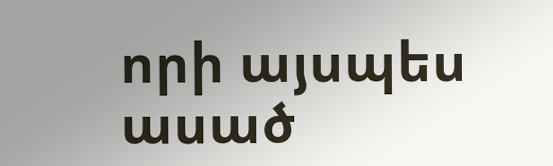որի այսպես ասած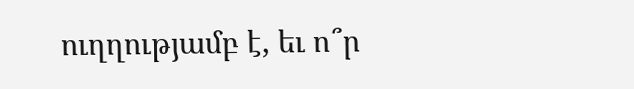ուղղությամբ է, եւ ո՞ր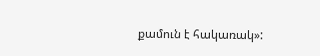քամուն է հակառակ»: